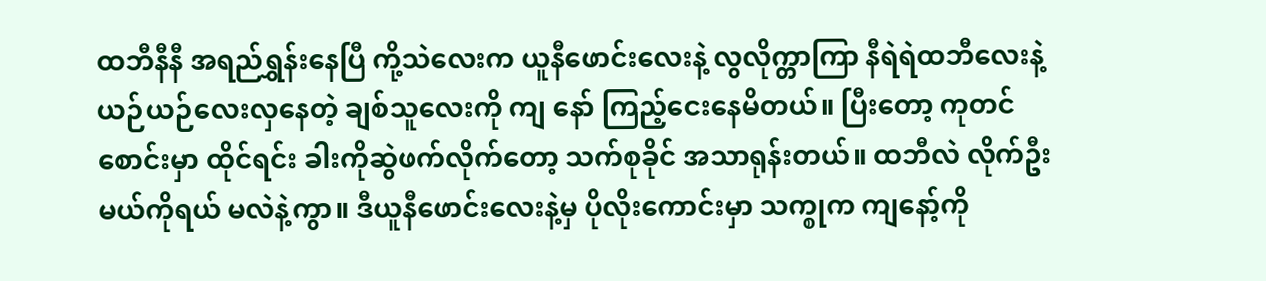ထဘီနီနီ အရည်ရွှန်းနေပြီ ကို့သဲလေးက ယူနီဖောင်းလေးနဲ့ လွလိုက္တာကြာ နီရဲရဲထဘီလေးနဲ့ ယဉ်ယဉ်လေးလှနေတဲ့ ချစ်သူလေးကို ကျ နော် ကြည့်ငေးနေမိတယ်။ ပြီးတော့ ကုတင်စောင်းမှာ ထိုင်ရင်း ခါးကိုဆွဲဖက်လိုက်တော့ သက်စုခိုင် အသာရုန်းတယ်။ ထဘီလဲ လိုက်ဦးမယ်ကိုရယ် မလဲနဲ့ကွာ။ ဒီယူနီဖောင်းလေးနဲ့မှ ပိုလိုးကောင်းမှာ သက္စုက ကျနော့်ကို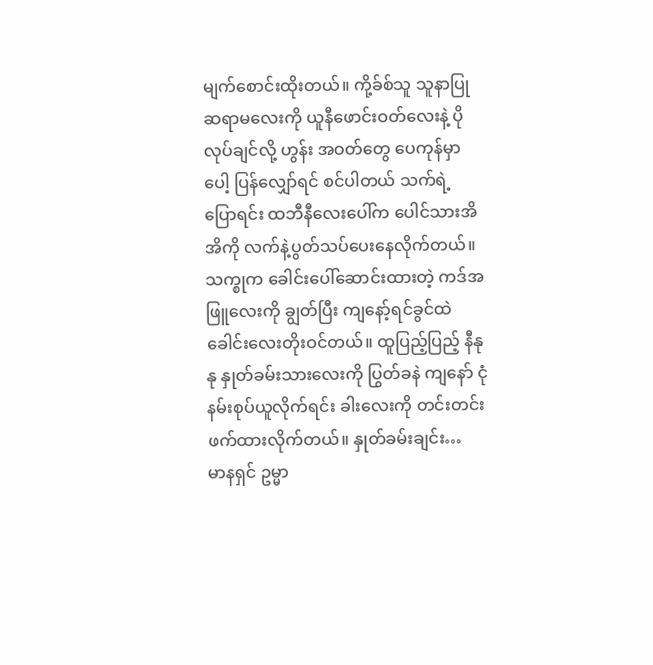မျက်စောင်းထိုးတယ်။ ကို့ခ်စ်သူ သူနာပြုဆရာမလေးကို ယူနီဖောင်းဝတ်လေးနဲ့ ပိုလုပ်ချင်လို့ ဟွန်း အဝတ်တွေ ပေကုန်မှာပေါ့ ပြန်လျှော်ရင် စင်ပါတယ် သက်ရဲ့ ပြောရင်း ထဘီနီလေးပေါ်က ပေါင်သားအိအိကို လက်နဲ့ပွတ်သပ်ပေးနေလိုက်တယ်။ သက္စုက ခေါင်းပေါ်ဆောင်းထားတဲ့ ကဒ်အဖြူလေးကို ချွတ်ပြီး ကျနော့်ရင်ခွင်ထဲ ခေါင်းလေးတိုးဝင်တယ်။ ထူပြည့်ပြည့် နီနုနု နှုတ်ခမ်းသားလေးကို ပြွတ်ခနဲ ကျနော် ငုံနမ်းစုပ်ယူလိုက်ရင်း ခါးလေးကို တင်းတင်းဖက်ထားလိုက်တယ်။ နှုတ်ခမ်းချင်း…
မာနရှင် ဥမ္မာ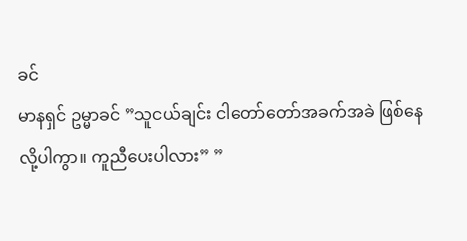ခင်
မာနရှင် ဥမ္မာခင် ”သူငယ်ချင်း ငါတော်တော်အခက်အခဲ ဖြစ်နေလို့ပါကွာ။ ကူညီပေးပါလား” ”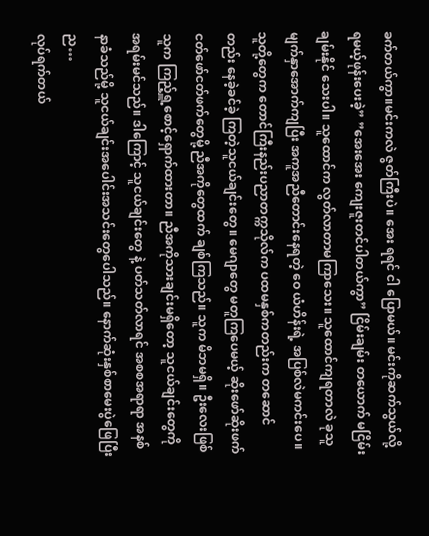ခက်တယ်ကွာ။မင်းကလဲ ဇွတ်ကြီးပဲ။ အေး ရရင် ငါ ပြောမယ်။ မင်းကိုဆက်သွယ်လို့ရမယ့်ဖုန်းပေးခဲ့” ”အေးအေး ကျေးဇူးတင်ပါတယ်ကွာ” ငြိမ်းချမ်း တယောက် မငြိမ်းချမ်းနိုင် သေးပါ။ သူထောင်က လွတ်လာတာမကြာသေး။ သူထောင်ကျရတာလဲ ခုသူမျက်နှာအောက်ကျပြီး အကူအညီတောင်းနေရတဲ့ ဝေ ယံဟိန်းရဲ့ အပြစ်လဲမကင်းပေ။ သူတို့တွေက တောင်ကြီးနည်းပညာတက္ကသိုလ်က ပထမနှစ်ကတည်းက တဆောင်တည်း နေခဲ့ခင်ခဲ့ ကြတဲ့သူငယ်ချင်းတွေ။ မေဂျာတွေ မတူကြပေမယ့် ဆိုးဖော်ဆိုးဖက် ငတ်ဖော်ငတ်ဖက်တွေမို့ ညီအကိုတွေထက် ချစ်ကြသည်။ သူက မိဘမရှိ။ ဦးလေးဖြစ် သူက ကြည့်ရှူ့စောင့်ရှောက်ထားတာ။ ညီအကိုသားချင်းမရှိတော့ သူငယ်ချင်းတွေကို အရမ်းမင်သည်။ ဒါကြောင့် သူငယ်ချင်းတွေ နဲ့ ပတ်သတ်လာရင် အစစအရာရာ အနစ်နာခံသည်မို့ သူငယ်ချင်းအပေါင်းအသင်းတွေပေါသည်။ နောက်ဆုံးနှစ်စာမေးပွဲဖြေပြီးည…
လုပ်ရက်တယ်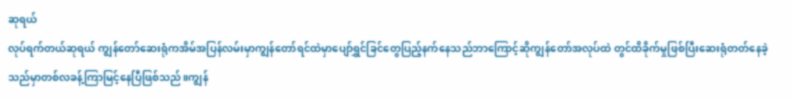ဆုရယ်
လုပ်ရက်တယ်ဆုရယ် ကျွန်တော်ဆေးရုံကအိမ်အပြန်လမ်းမှာကျွန်တော်ရင်ထဲမှာပျော်ရွှင်ခြင်တွေပြည့်နက်နေသည်ဘာကြောင့်ဆိုကျွန်တော်အလုပ်ထဲ တွင်ထိခိုက်မှုဖြစ်ပြီးဆေးရုံတတ်နေခဲ့သည်မှာတစ်လခန့်ကြာမြင့်နေပြီဖြစ်သည်။ကျွန်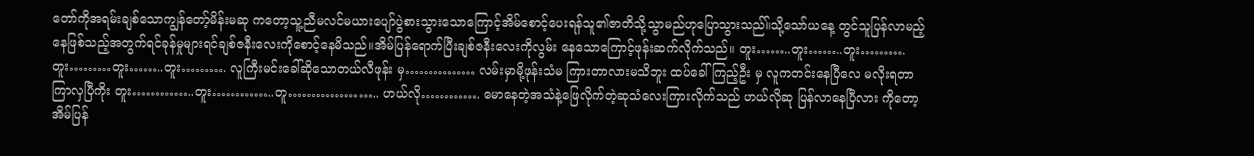တော်ကိုအရမ်းချစ်သောကျွန်တော့်မိန်းမဆု ကတော့သူ့ညီမလင်မယားပျော်ပွဲစားသွားသောကြောင့်အိမ်စောင့်ပေးရန်သူ၏ဇာတိသို့သွာမည်ဟုပြောသွားသည်။်သို့သော်ယနေ့ တွင်သူပြန်လာမည့်နေဖြစ်သည့်အတွက်ရင်ခုန်မှုများရင်ချစ်ဇနီးလေးကိုစောင့်နေမိသည်။အိမ်ပြန်ရောက်ပြီးချစ်ဇနီးလေးကိုလွမ်း နေသောကြောင့်ဖုန်းဆက်လိုက်သည်။ တူး……..တူး……..တူး………. တူး………တူး……..တူး………. လူကြီးမင်းခေါ်ဆိုသောတယ်လီဖုန်း မှ…………… လမ်းမှာမို့ဖုန်းသံမ ကြားတာလားမသိဘူး ထပ်ခေါ်ကြည့်ဦး မှ လူကတင်းနေပြီလေ မလိုးရတာကြာလှပြီကိုး တူး…………..တူး…………..တူ……………….. ဟယ်လို…………. မောနေတဲ့အသံနဲ့ဖြေလိုက်တဲ့ဆုသံလေးကြားလိုက်သည် ဟယ်လိုဆု ပြန်လာနေပြီလား ကိုတော့အိမ်ပြန်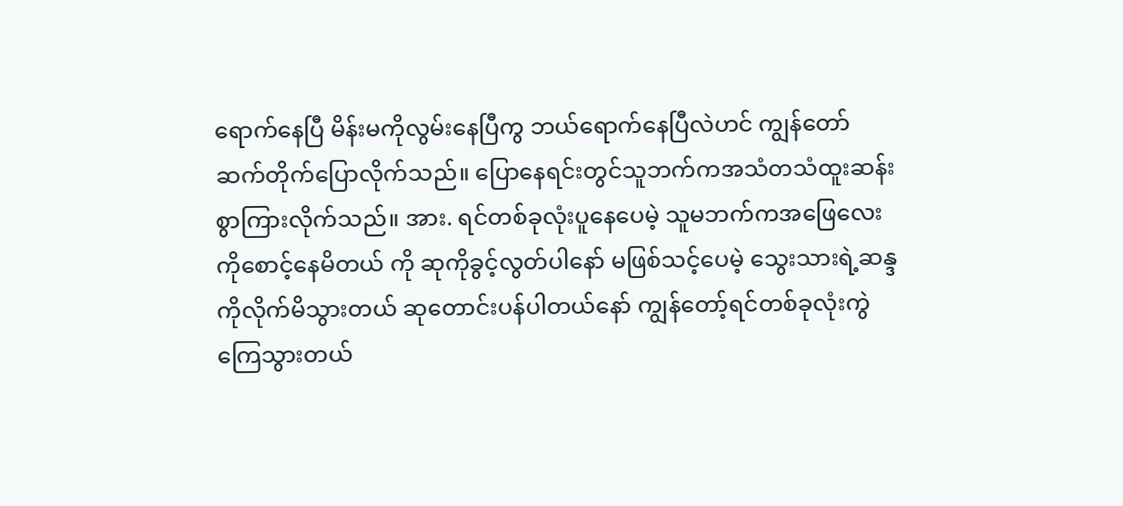ရောက်နေပြီ မိန်းမကိုလွမ်းနေပြီကွ ဘယ်ရောက်နေပြီလဲဟင် ကျွန်တော် ဆက်တိုက်ပြောလိုက်သည်။ ပြောနေရင်းတွင်သူဘက်ကအသံတသံထူးဆန်းစွာကြားလိုက်သည်။ အား. ရင်တစ်ခုလုံးပူနေပေမဲ့ သူမဘက်ကအဖြေလေးကိုစောင့်နေမိတယ် ကို ဆုကိုခွင့်လွတ်ပါနော် မဖြစ်သင့်ပေမဲ့ သွေးသားရဲ့ဆန္ဒကိုလိုက်မိသွားတယ် ဆုတောင်းပန်ပါတယ်နော် ကျွန်တော့်ရင်တစ်ခုလုံးကွဲကြေသွားတယ်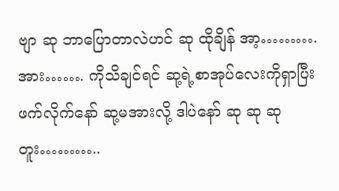ဗျာ ဆု ဘာပြောတာလဲဟင် ဆု ထိုချိန် အာ့……….အား……. ကိုသိချင်ရင် ဆု့ရဲ့စာအုပ်လေးကိုရှာပြီးဖက်လိုက်နော် ဆု့မအားလို့ ဒါပဲနော် ဆု ဆု ဆု တူး………..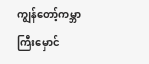ကျွန်တော့်ကမ္ဘာကြီးမှောင်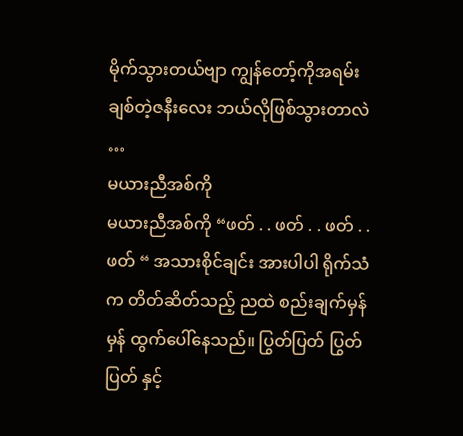မိုက်သွားတယ်ဗျာ ကျွန်တော့်ကိုအရမ်းချစ်တဲ့ဇနီးလေး ဘယ်လိုဖြစ်သွားတာလဲ …
မယားညီအစ်ကို
မယားညီအစ်ကို “ဖတ် . . ဖတ် . . ဖတ် . . ဖတ် “ အသားစိုင်ချင်း အားပါပါ ရိုက်သံက တိတ်ဆိတ်သည့် ညထဲ စည်းချက်မှန်မှန် ထွက်ပေါ်နေသည်။ ပြွတ်ပြတ် ပြွတ်ပြတ် နှင့်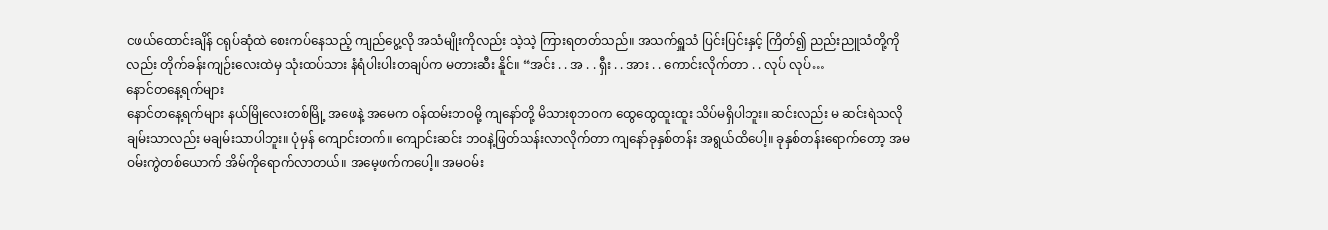ငဖယ်ထောင်းချိန် ငရုပ်ဆုံထဲ စေးကပ်နေသည့် ကျည်ပွေ့လို အသံမျိုးကိုလည်း သဲ့သဲ့ ကြားရတတ်သည်။ အသက်ရှူသံ ပြင်းပြင်းနှင့် ကြိတ်၍ ညည်းညူသံတို့ကိုလည်း တိုက်ခန်းကျဉ်းလေးထဲမှ သုံးထပ်သား နံရံပါးပါးတချပ်က မတားဆီး နိူင်။ “အင်း . . အ . . ရှီး . . အား . . ကောင်းလိုက်တာ . . လုပ် လုပ်…
နောင်တနေ့ရက်များ
နောင်တနေ့ရက်များ နယ်မြိုလေးတစ်မြို့ အဖေနဲ့ အမေက ဝန်ထမ်းဘဝမို့ ကျနော်တို့ မိသားစုဘဝက ထွေထွေထူးထူး သိပ်မရှိပါဘူး။ ဆင်းလည်း မ ဆင်းရဲသလို ချမ်းသာလည်း မချမ်းသာပါဘူး။ ပုံမှန် ကျောင်းတက်။ ကျောင်းဆင်း ဘဝနဲ့ဖြတ်သန်းလာလိုက်တာ ကျနော်ခုနှစ်တန်း အရွယ်ထိပေါ့။ ခုနှစ်တန်းရောက်တော့ အမဝမ်းကွဲတစ်ယောက် အိမ်ကိုရောက်လာတယ်။ အမေ့ဖက်ကပေါ့။ အမဝမ်း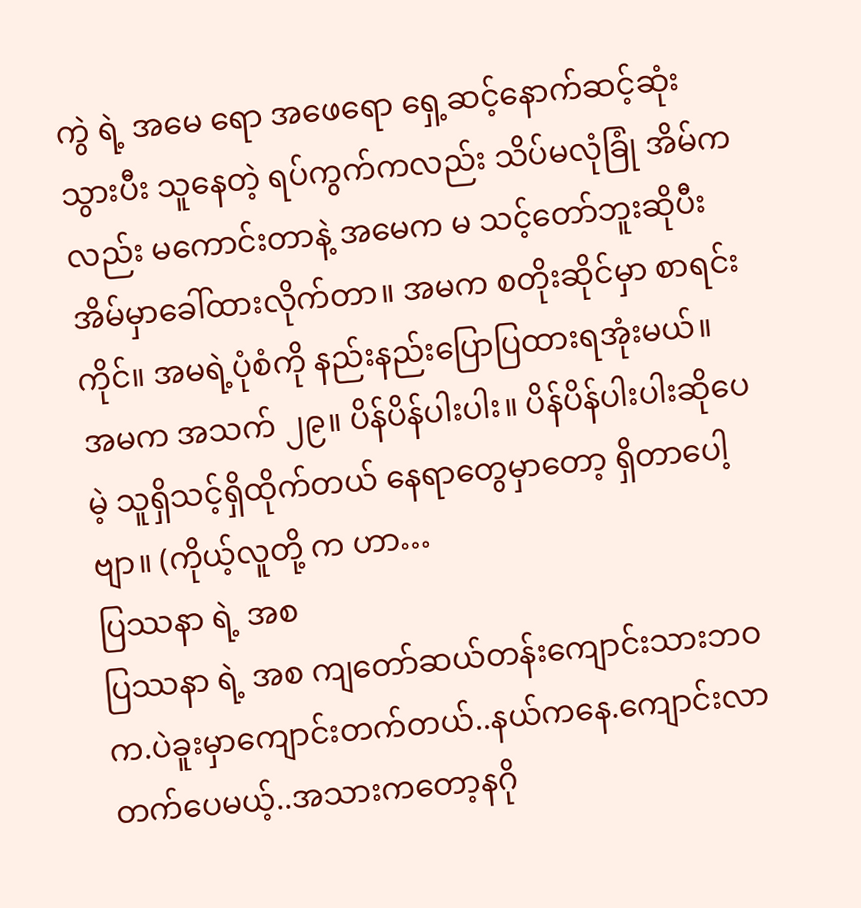ကွဲ ရဲ့ အမေ ရော အဖေရော ရှေ့ဆင့်နောက်ဆင့်ဆုံးသွားပီး သူနေတဲ့ ရပ်ကွက်ကလည်း သိပ်မလုံခြုံ အိမ်ကလည်း မကောင်းတာနဲ့ အမေက မ သင့်တော်ဘူးဆိုပီး အိမ်မှာခေါ်ထားလိုက်တာ။ အမက စတိုးဆိုင်မှာ စာရင်းကိုင်။ အမရဲ့ပုံစံကို နည်းနည်းပြောပြထားရအုံးမယ်။ အမက အသက် ၂၉။ ပိန်ပိန်ပါးပါး။ ပိန်ပိန်ပါးပါးဆိုပေမဲ့ သူရှိသင့်ရှိထိုက်တယ် နေရာတွေမှာတော့ ရှိတာပေါ့ဗျာ။ (ကိုယ့်လူတို့ က ဟာ…
ပြဿနာ ရဲ့ အစ
ပြဿနာ ရဲ့ အစ ကျတော်ဆယ်တန်းကျောင်းသားဘဝက.ပဲခူးမှာကျောင်းတက်တယ်..နယ်ကနေ.ကျောင်းလာတက်ပေမယ့်..အသားကတော့နဂို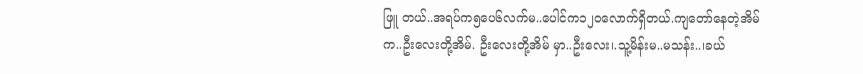ဖြူ တယ်..အရပ်က၅ပေ၆လက်မ..ပေါင်က၁၂၀လောက်ရှိတယ်.ကျတော်နေတဲ့အိမ်က..ဦးလေးတို့အိမ်. ဦးလေးတို့အိမ် မှာ..ဦးလေး၊.သူ့မိန်းမ..မသန်း..၊ခယ်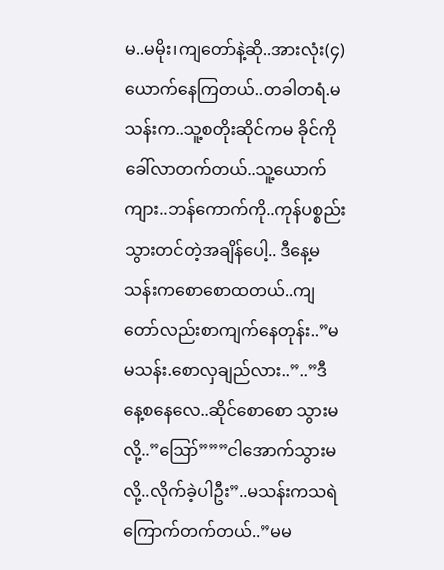မ..မမိုး၊ကျတော်နဲ့ဆို..အားလုံး(၄)ယောက်နေကြတယ်..တခါတရံ.မသန်းက..သူ့စတိုးဆိုင်ကမ ခိုင်ကိုခေါ်လာတက်တယ်..သူ့ယောက်ကျား..ဘန်ကောက်ကို..ကုန်ပစ္စည်းသွားတင်တဲ့အချိန်ပေါ့.. ဒီနေ့မသန်းကစောစောထတယ်..ကျတော်လည်းစာကျက်နေတုန်း..”မမသန်း.စောလှချည်လား..”..”ဒီနေ့စနေလေ..ဆိုင်စောစော သွားမလို့..”ဪ”””ငါအောက်သွားမလို့..လိုက်ခဲ့ပါဦး”..မသန်းကသရဲကြောက်တက်တယ်..”မမ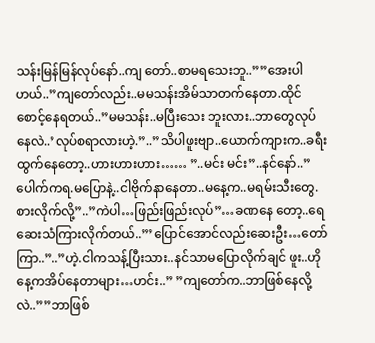သန်းမြန်မြန်လုပ်နော်..ကျ တော်..စာမရသေးဘူ..””အေးပါဟယ်..”ကျတော်လည်း..မမသန်းအိမ်သာတက်နေတာ.ထိုင်စောင့်နေရတယ်..”မမသန်း..မပြီးသေး ဘူးလား..ဘာတွေလုပ်နေလဲ..’လုပ်စရာလားဟဲ့.”..”သိပါဖူးဗျာ..ယောက်ကျားက..ခရီးထွက်နေတော့..ဟားဟားဟား…… ”..မင်း မင်း”..နင်နော်..”ပေါက်ကရ.မပြောနဲ့..ငါဗိုက်နာနေတာ..မနေ့က..မရမ်းသီးတွေ.စားလိုက်လို့”..”ကဲပါ…ဖြည်းဖြည်းလုပ်”…ခဏနေ တော့..ရေဆေးသံကြားလိုက်တယ်..”’ပြောင်အောင်လည်းဆေးဦး…တော်ကြာ..”..”ဟဲ့.ငါကသန့်ပြီးသား..နင်သာမပြောလိုက်ချင် ဖူး..ဟိုနေ့ကအိပ်နေတာများ…ဟင်း..” ”ကျတော်က..ဘာဖြစ်နေလို့လဲ..””ဘာဖြစ်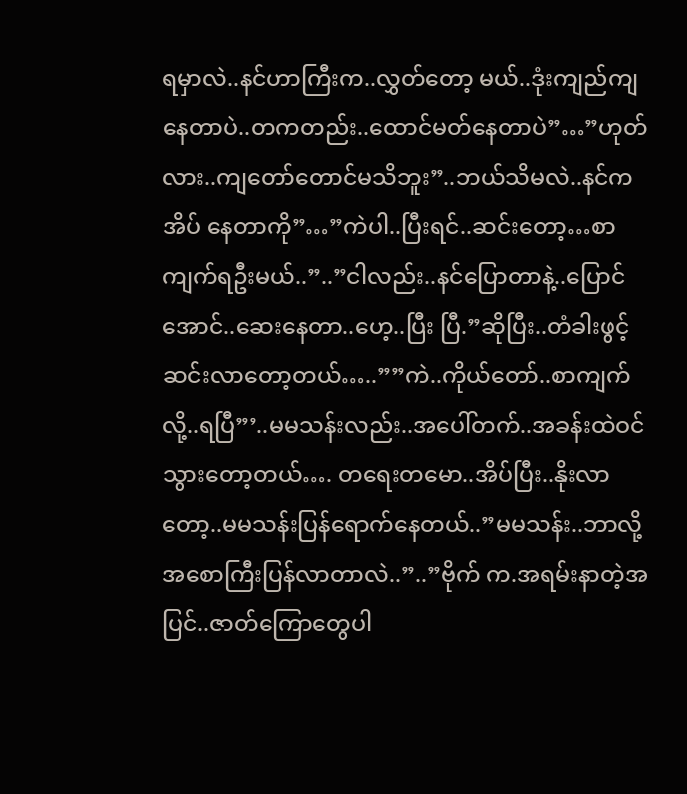ရမှာလဲ..နင်ဟာကြီးက..လွှတ်တော့ မယ်..ဒုံးကျည်ကျနေတာပဲ..တကတည်း..ထောင်မတ်နေတာပဲ”…”ဟုတ်လား..ကျတော်တောင်မသိဘူး”..ဘယ်သိမလဲ..နင်ကအိပ် နေတာကို”…”ကဲပါ..ပြီးရင်..ဆင်းတော့…စာကျက်ရဦးမယ်..”..”ငါလည်း..နင်ပြောတာနဲ့..ပြောင်အောင်..ဆေးနေတာ..ဟေ့..ပြီး ပြီ.”ဆိုပြီး..တံခါးဖွင့်ဆင်းလာတော့တယ်…..””ကဲ..ကိုယ်တော်..စာကျက်လို့..ရပြီ”’..မမသန်းလည်း..အပေါ်တက်..အခန်းထဲဝင် သွားတော့တယ်…. တရေးတမော..အိပ်ပြီး..နိုးလာတော့..မမသန်းပြန်ရောက်နေတယ်..”မမသန်း..ဘာလို့အစောကြီးပြန်လာတာလဲ..”..”ဗိုက် က.အရမ်းနာတဲ့အပြင်..ဇာတ်ကြောတွေပါ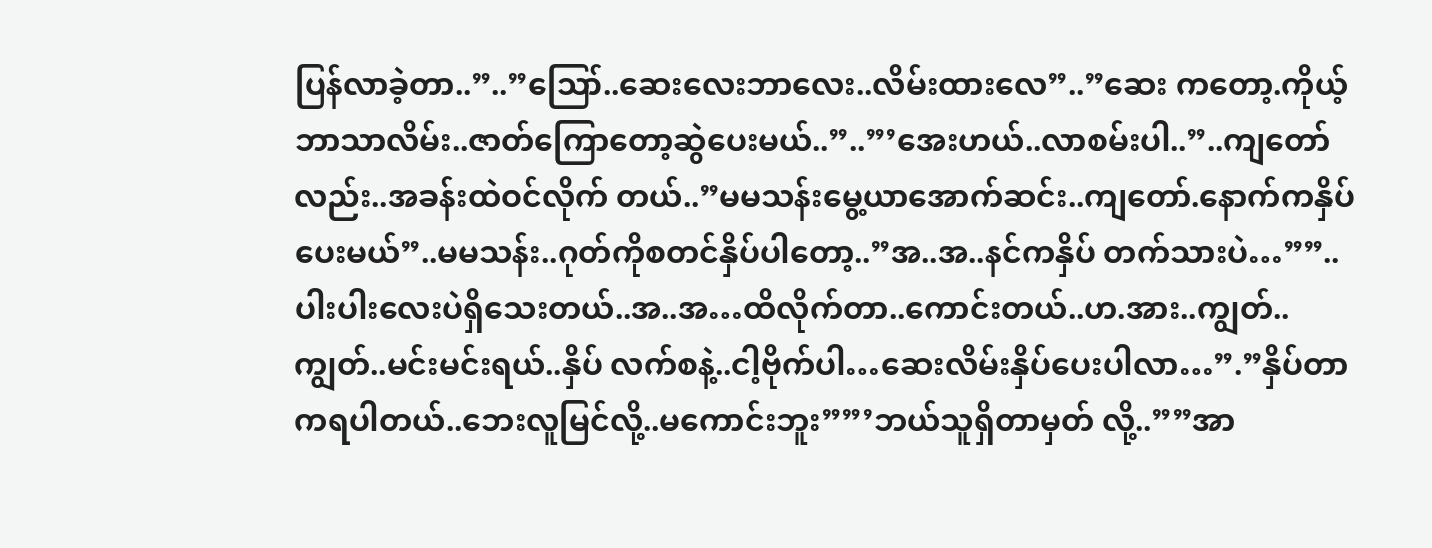ပြန်လာခဲ့တာ..”..”ဪ..ဆေးလေးဘာလေး..လိမ်းထားလေ”..”ဆေး ကတော့.ကိုယ့်ဘာသာလိမ်း..ဇာတ်ကြောတော့ဆွဲပေးမယ်..”..”’အေးဟယ်..လာစမ်းပါ..”..ကျတော်လည်း..အခန်းထဲဝင်လိုက် တယ်..”မမသန်းမွေ့ယာအောက်ဆင်း..ကျတော်.နောက်ကနှိပ်ပေးမယ်”..မမသန်း..ဂုတ်ကိုစတင်နှိပ်ပါတော့..”အ..အ..နင်ကနှိပ် တက်သားပဲ…””..ပါးပါးလေးပဲရှိသေးတယ်..အ..အ…ထိလိုက်တာ..ကောင်းတယ်..ဟ.အား..ကျွတ်..ကျွတ်..မင်းမင်းရယ်..နှိပ် လက်စနဲ့..ငါ့ဗိုက်ပါ…ဆေးလိမ်းနှိပ်ပေးပါလာ…”.”နှိပ်တာကရပါတယ်..ဘေးလူမြင်လို့..မကောင်းဘူး””’ဘယ်သူရှိတာမှတ် လို့..””အာ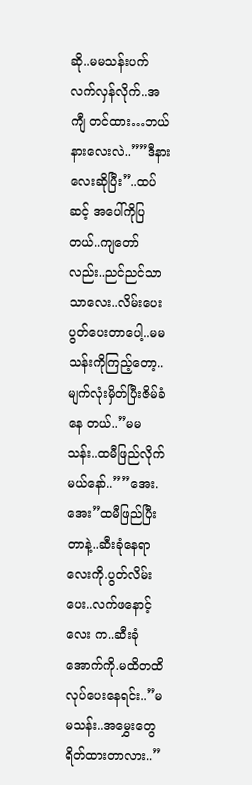ဆို..မမသန်းပက်လက်လှန်လိုက်..အကျီ တင်ထား…ဘယ်နားလေးလဲ..””ဒီနားလေးဆိုပြီး”..ထပ်ဆင့် အပေါ်ကိုပြ တယ်..ကျတော်လည်း..ညင်ညင်သာသာလေး..လိမ်းပေးပွတ်ပေးတာပေါ့..မမသန်းကိုကြည့်တော့..မျက်လုံးမှိတ်ပြီးဇိမ်ခံနေ တယ်..”မမသန်း..ထမီဖြည်လိုက်မယ်နော်..””အေး.အေး”ထမီဖြည်ပြီးတာနဲ့..ဆီးခုံနေရာလေးကို.ပွတ်လိမ်းပေး..လက်ဖနောင့်လေး က..ဆီးခုံအောက်ကို.မထိတထိလုပ်ပေးနေရင်း..”မမသန်း..အမွှေးတွေရိတ်ထားတာလား..”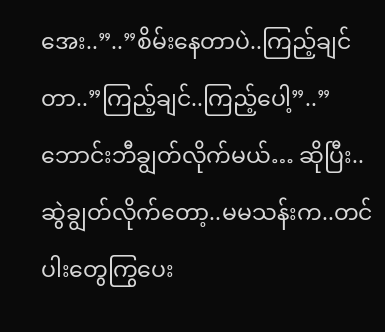အေး..”..”စိမ်းနေတာပဲ..ကြည့်ချင် တာ..”ကြည့်ချင်..ကြည့်ပေါ့”..”ဘောင်းဘီချွတ်လိုက်မယ်… ဆိုပြီး..ဆွဲချွတ်လိုက်တော့..မမသန်းက..တင်ပါးတွေကြွပေး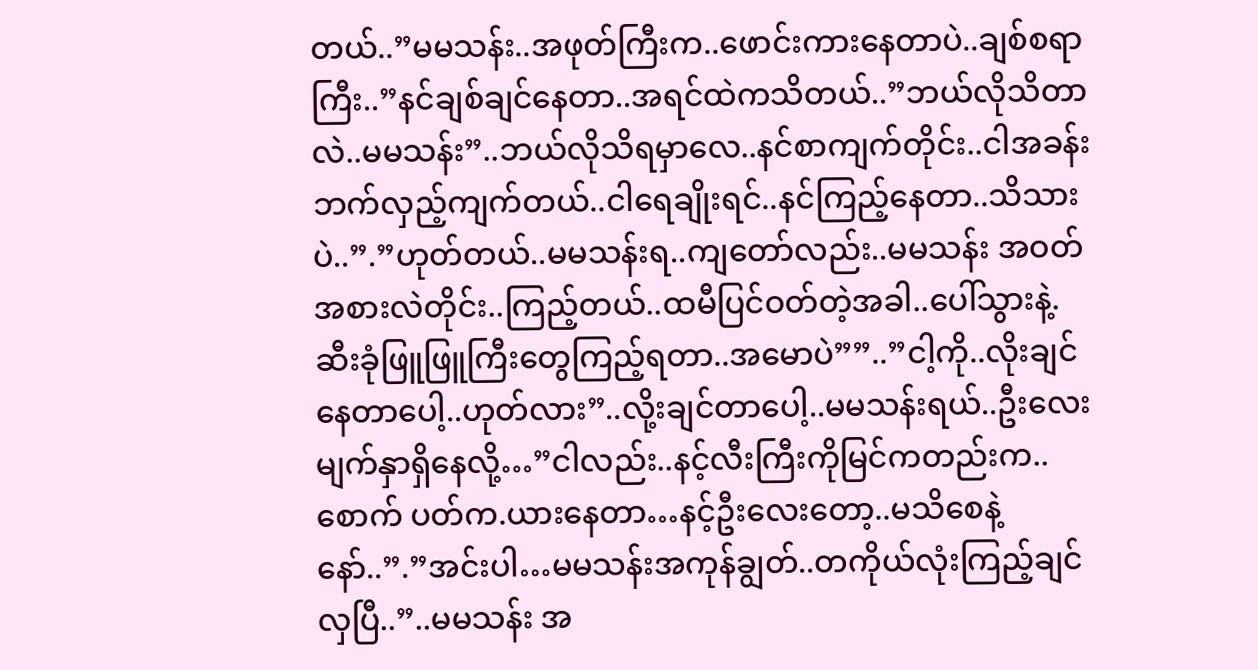တယ်..”မမသန်း..အဖုတ်ကြီးက..ဖောင်းကားနေတာပဲ..ချစ်စရာ ကြီး..”နင်ချစ်ချင်နေတာ..အရင်ထဲကသိတယ်..”ဘယ်လိုသိတာလဲ..မမသန်း”..ဘယ်လိုသိရမှာလေ..နင်စာကျက်တိုင်း..ငါအခန်း ဘက်လှည့်ကျက်တယ်..ငါရေချိုးရင်..နင်ကြည့်နေတာ..သိသားပဲ..”.”ဟုတ်တယ်..မမသန်းရ..ကျတော်လည်း..မမသန်း အဝတ်အစားလဲတိုင်း..ကြည့်တယ်..ထမီပြင်ဝတ်တဲ့အခါ..ပေါ်သွားနဲ့.ဆီးခုံဖြူဖြူကြီးတွေကြည့်ရတာ..အမောပဲ””..”ငါ့ကို..လိုးချင် နေတာပေါ့..ဟုတ်လား”..လို့းချင်တာပေါ့..မမသန်းရယ်..ဦးလေးမျက်နှာရှိနေလို့…”ငါလည်း..နင့်လီးကြီးကိုမြင်ကတည်းက..စောက် ပတ်က.ယားနေတာ…နင့်ဦးလေးတော့..မသိစေနဲ့နော်..”.”အင်းပါ…မမသန်းအကုန်ချွတ်..တကိုယ်လုံးကြည့်ချင်လှပြီ..”..မမသန်း အ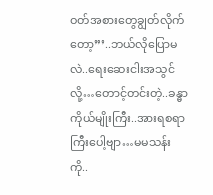ဝတ်အစားတွေချွတ်လိုက်တော့”’..ဘယ်လိုပြောမလဲ..ရေးဆေးငါးအသွင်လို့…တောင့်တင်းတဲ့..ခန္ဓာကိုယ်မျိုးကြီး..အားရစရာ ကြီးပေါ့ဗျာ…မမသန်းကို..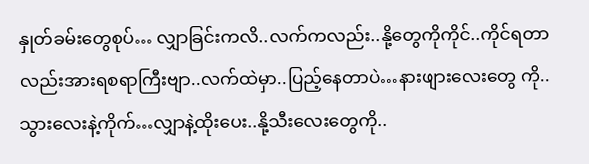နှုတ်ခမ်းတွေစုပ်… လျှာခြင်းကလိ..လက်ကလည်း..နို့တွေကိုကိုင်..ကိုင်ရတာလည်းအားရစရာကြီးဗျာ..လက်ထဲမှာ..ပြည့်နေတာပဲ…နားဖျားလေးတွေ ကို..သွားလေးနဲ့ကိုက်…လျှာနဲ့ထိုးပေး..နို့သီးလေးတွေကို..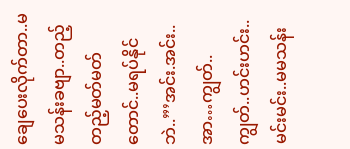ချေပေးလိုက်တာ..မမသန်းခဗျာ..တည့်တည့်မတ်မတ်တောင်..မရပ်နိုင် ဘဲ..”’အင်း.အင်း..အာ…ကျွတ်..ကျွတ်..ဟင်းဟင်း..မင်းမင်း..မမသန်း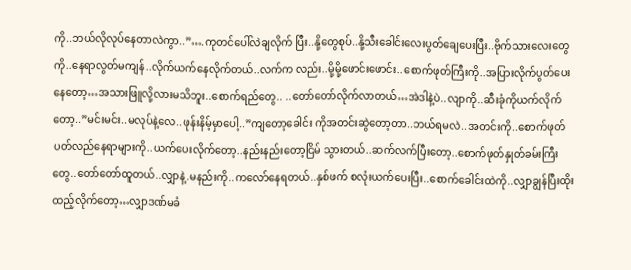ကို..ဘယ်လိုလုပ်နေတာလဲကွာ..”….ကုတင်ပေါ်လဲချလိုက် ပြီး..နို့တွေစုပ်..နို့သီးခေါင်းလေးပွတ်ချေပေးပြီး..ဗိုက်သားလေးတွေကို..နေရာလွတ်မကျန်..လိုက်ယက်နေလိုက်တယ်..လက်က လည်း..မို့မို့ဖောင်းဖောင်း..စောက်ဖုတ်ကြီးကို..အပြားလိုက်ပွတ်ပေးနေတော့…အသားဖြူလို့လားမသိဘူး..စောက်ရည်တွေ.. ..တော်တော်လိုက်လာတယ်…အဲဒါနဲ့ပဲ..လျာကို..ဆီးခုံကိုယက်လိုက်တော့..”မင်းမင်း..မလုပ်နဲ့လေ..ဖုန်းနိမ့်မှာပေါ့..”ကျတော့ခေါင်း ကိုအတင်းဆွဲတော့တာ..ဘယ်ရမလဲ..အတင်းကို..စောက်ဖုတ်ပတ်လည်နေရာများကို..ယက်ပေးလိုက်တော့..နည်းနည်းတော့ငြိမ် သွားတယ်..ဆက်လက်ပြီးတော့..စောက်ဖုတ်နှုတ်ခမ်းကြီးတွေ..တော်တော်ထူတယ်..လျှာနဲ့.မနည်းကို..ကလော်နေရတယ်..နှစ်ဖက် စလုံးယက်ပေးပြီး..စောက်ခေါင်းထဲကို..လျှာချွန်ပြီးထိုးထည့်လိုက်တော့…လျှာဒဏ်မခံ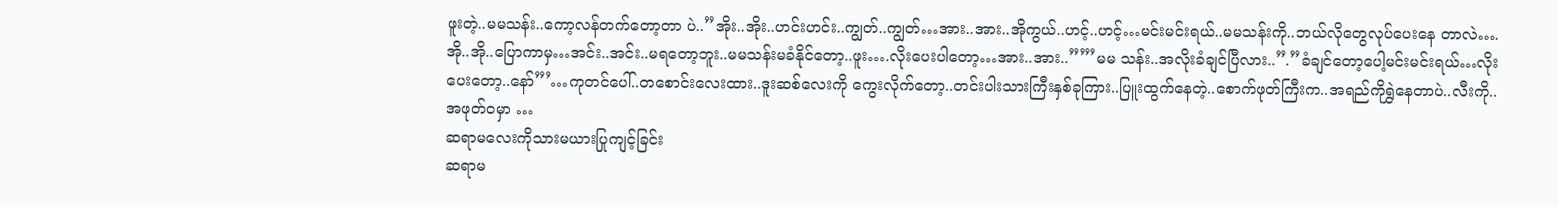ဖူးတဲ့..မမသန်း..ကော့လန်တက်တော့တာ ပဲ..”အိုး..အိုး..ဟင်းဟင်း..ကျွတ်..ကျွတ်…အား..အား..အိုကွယ်..ဟင့်..ဟင့်…မင်းမင်းရယ်..မမသန်းကို..ဘယ်လိုတွေလုပ်ပေးနေ တာလဲ….အို..အို..ပြောကာမှ…အင်း..အင်း..မရတော့ဘူး..မမသန်းမခံနိုင်တော့..ဖူး….လိုးပေးပါတော့…အား..အား..””’မမ သန်း..အလိုးခံချင်ပြီလား..”.”ခံချင်တော့ပေါ့မင်းမင်းရယ်…လိုးပေးတော့..နော်”’…ကုတင်ပေါ်..တစောင်းလေးထား..ဒူးဆစ်လေးကို ကွေးလိုက်တော့..တင်းပါးသားကြီးနှစ်ခုကြား..ပြူးထွက်နေတဲ့..စောက်ဖုတ်ကြီးက..အရည်ကိုရွှဲနေတာပဲ..လီးကို..အဖုတ်ဝမှာ …
ဆရာမလေးကိုသားမယားပြုကျင့်ခြင်း
ဆရာမ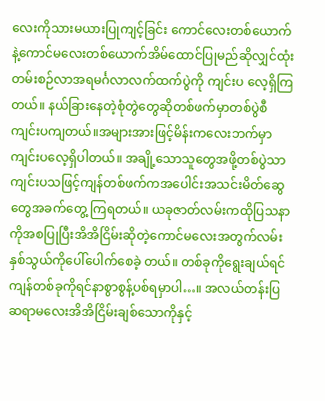လေးကိုသားမယားပြုကျင့်ခြင်း ကောင်လေးတစ်ယောက်နဲ့ကောင်မလေးတစ်ယောက်အိမ်ထောင်ပြုမည်ဆိုလျှင်ထုံးတမ်းစဉ်လာအရမင်္ဂလာလက်ထက်ပွဲကို ကျင်းပ လေ့ရှိကြတယ်။ နယ်ခြားနေတဲ့စုံတွဲတွေဆိုတစ်ဖက်မှာတစ်ပွဲစီကျင်းပကျတယ်။အများအားဖြင့်မိန်းကလေးဘက်မှာ ကျင်းပလေ့ရှိပါတယ်။ အချို့သောသူတွေအဖို့တစ်ပွဲသာကျင်းပသဖြင့်ကျန်တစ်ဖက်ကအပေါင်းအသင်းမိတ်ဆွေတွေအခက်တွေ့ ကြရတယ်။ ယခုဇာတ်လမ်းကထိုပြသနာကိုအစပြုပြီးအိအိငြိမ်းဆိုတဲ့ကောင်မလေးအတွက်လမ်းနှစ်သွယ်ကိုပေါ်ပေါက်စေခဲ့ တယ်။ တစ်ခုကိုရွေးချယ်ရင်ကျန်တစ်ခုကိုရင်နာစွာစွန့်ပစ်ရမှာပါ…။ အလယ်တန်းပြဆရာမလေးအိအိငြိမ်းချစ်သောကိုနှင့်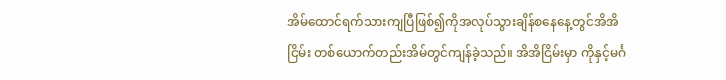အိမ်ထောင်ရက်သားကျပြီဖြစ်၍ကိုအလုပ်သွားချိန်စနေနေ့တွင်အိအိငြိမ်း တစ်ယောက်တည်းအိမ်တွင်ကျန်ခဲ့သည်။ အိအိငြိမ်းမှာ ကိုနှင့်မင်္ဂ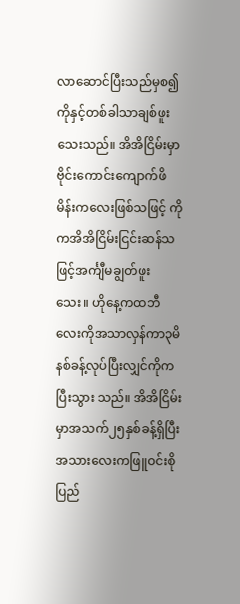လာဆောင်ပြီးသည်မှစ၍ကိုနှင့်တစ်ခါသာချစ်ဖူးသေးသည်။ အိအိငြိမ်းမှာဗိုင်းကောင်းကျောက်ဖိမိန်းကလေးဖြစ်သဖြင့် ကိုကအိအိငြိမ်းငြင်းဆန်သဖြင့်အင်္ကျီမချွတ်ဖူးသေး။ ဟိုနေ့ကထဘီလေးကိုအသာလှန်ကာ၃မိနစ်ခန့်လုပ်ပြီးလျှင်ကိုကပြီးသွား သည်။ အိအိငြိမ်းမှာအသက်၂၅နှစ်ခန့်ရှိပြီးအသားလေးကဖြူဝင်းစိုပြည်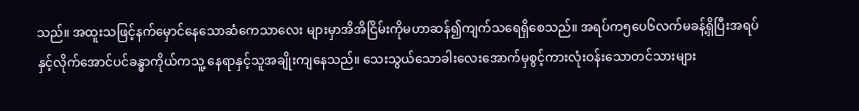သည်။ အထူးသဖြင့်နက်မှောင်နေသောဆံကေသာလေး များမှာအိအိငြိမ်းကိုမဟာဆန်၍ကျက်သရေရှိစေသည်။ အရပ်က၅ပေ၆လက်မခန့်ရှိပြီးအရပ်နှင့်လိုက်အောင်ပင်ခန္ဓာကိုယ်ကသူ့ နေရာနှင့်သူအချိုးကျနေသည်။ သေးသွယ်သောခါးလေးအောက်မှစွင့်ကားလုံးဝန်းသောတင်သားများ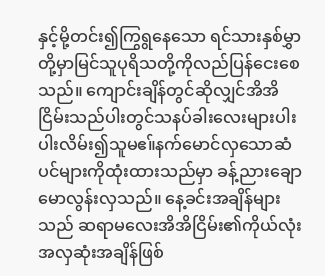နှင့်မို့တင်း၍ကြွရွနေသော ရင်သားနှစ်မွှာတို့မှာမြင်သူပုရိသတို့ကိုလည်ပြန်ငေးစေသည်။ ကျောင်းချိန်တွင်ဆိုလျှင်အိအိငြိမ်းသည်ပါးတွင်သနပ်ခါးလေးများပါး ပါးလိမ်း၍သူမဧ။်နက်မောင်လှသောဆံပင်များကိုထုံးထားသည်မှာ ခန့်ညားချောမောလွန်းလှသည်။ နေ့ခင်းအချိန်များသည် ဆရာမလေးအိအိငြိမ်း၏ကိုယ်လုံးအလှဆုံးအချိန်ဖြစ်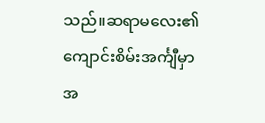သည်။ဆရာမလေး၏ကျောင်းစိမ်းအင်္ကျီမှာအ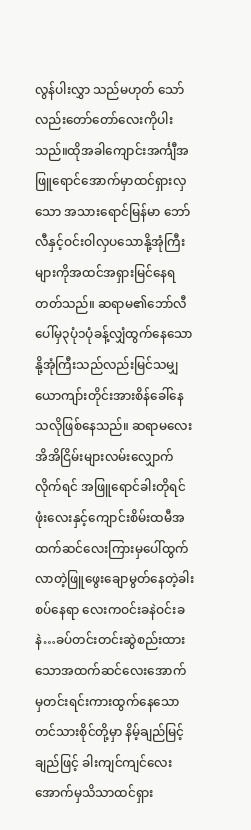လွန်ပါးလွှာ သည်မဟုတ် သော်လည်းတော်တော်လေးကိုပါးသည်။ထိုအခါကျောင်းအင်္ကျီအဖြူရောင်အောက်မှာထင်ရှားလှသော အသားရောင်မြန်မာ ဘော်လီနှင့်ဝင်းဝါလှပသောနို့အုံကြီးများကိုအထင်အရှားမြင်နေရတတ်သည်။ ဆရာမ၏ဘော်လီပေါ်မှ၃ပုံ၁ပုံခန့်လျှံထွက်နေသော နို့အုံကြီးသည်လည်းမြင်သမျှယောကျာ်းတိုင်းအားစိန်ခေါ်နေသလိုဖြစ်နေသည်။ ဆရာမလေးအိအိငြိမ်းများလမ်းလျှောက်လိုက်ရင် အဖြူရောင်ခါးတိုရင်ဖုံးလေးနှင့်ကျောင်းစိမ်းထမီအထက်ဆင်လေးကြားမှပေါ်ထွက် လာတဲ့ဖြူဖွေးချောမွတ်နေတဲ့ခါးစပ်နေရာ လေးကဝင်းခနဲဝင်းခနဲ…ခပ်တင်းတင်းဆွဲစည်းထားသောအထက်ဆင်လေးအောက်မှတင်းရင်းကားထွက်နေသောတင်သားစိုင်တို့မှာ နိမ့်ချည်မြင့်ချည်ဖြင့် ခါးကျင်ကျင်လေးအောက်မှသိသာထင်ရှား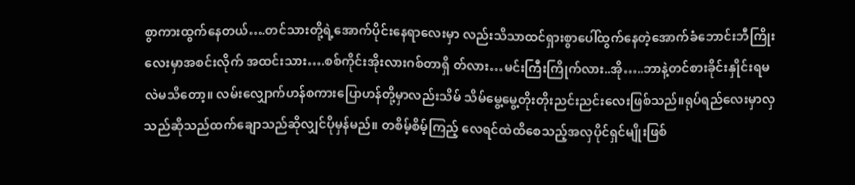စွာကားထွက်နေတယ်….တင်သားတို့ရဲ့အောက်ပိုင်းနေရာလေးမှာ လည်းသိသာထင်ရှားစွာပေါ်ထွက်နေတဲ့အောက်ခံဘောင်းဘီကြိုးလေးမှာအစင်းလိုက် အထင်းသား….စစ်ကိုင်းအိုးလားဂစ်တာရှိ တ်လား…မင်းကြီးကြိုက်လား..အို…..ဘာနဲ့တင်စားခိုင်းနှိုင်းရမလဲမသိတော့။ လမ်းလျှောက်ဟန်စကားပြောဟန်တို့မှာလည်းသိမ် သိမ်မွေ့မွေ့တိုးတိုးညင်းညင်းလေးဖြစ်သည်။ရုပ်ရည်လေးမှာလှသည်ဆိုသည်ထက်ချောသည်ဆိုလျှင်ပိုမှန်မည်။ တစိမ့်စိမ့်ကြည့် လေရင်ထဲထိစေသည့်အလှပိုင်ရှင်မျိုးဖြစ်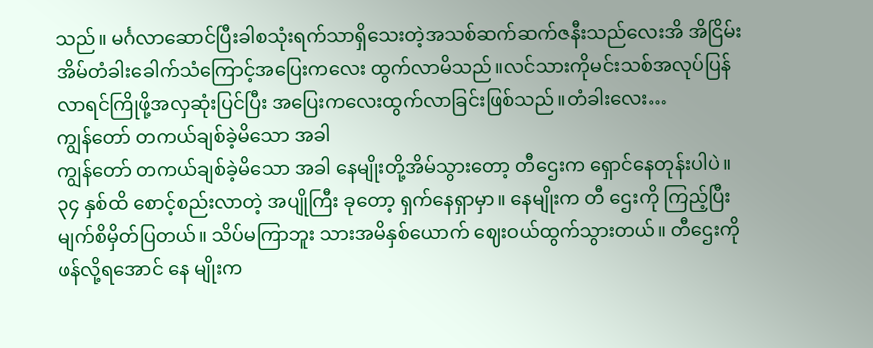သည်။ မင်္ဂလာဆောင်ပြီးခါစသုံးရက်သာရှိသေးတဲ့အသစ်ဆက်ဆက်ဇနီးသည်လေးအိ အိငြိမ်းအိမ်တံခါးခေါက်သံကြောင့်အပြေးကလေး ထွက်လာမိသည်။လင်သားကိုမင်းသစ်အလုပ်ပြန်လာရင်ကြိုဖို့အလှဆုံးပြင်ပြီး အပြေးကလေးထွက်လာခြင်းဖြစ်သည်။တံခါးလေး…
ကျွန်တော် တကယ်ချစ်ခဲ့မိသော အခါ
ကျွန်တော် တကယ်ချစ်ခဲ့မိသော အခါ နေမျိုးတို့အိမ်သွားတော့ တီဌေးက ရှောင်နေတုန်းပါပဲ။ ၃၄ နှစ်ထိ စောင့်စည်းလာတဲ့ အပျိုကြီး ခုတော့ ရှက်နေရှာမှာ။ နေမျိုးက တီ ဌေးကို ကြည့်ပြီး မျက်စိမှိတ်ပြတယ်။ သိပ်မကြာဘူး သားအမိနှစ်ယောက် ဈေးဝယ်ထွက်သွားတယ်။ တီဌေးကို ဖန်လို့ရအောင် နေ မျိုးက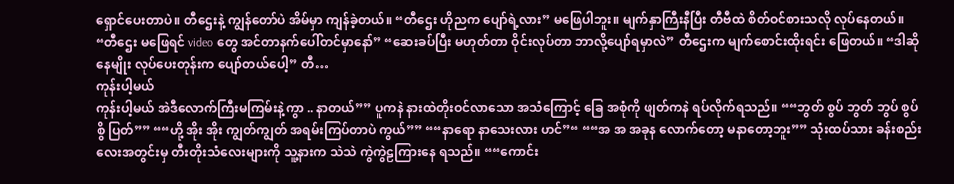ရှောင်ပေးတာပဲ။ တီဌေးနဲ့ ကျွန်တော်ပဲ အိမ်မှာ ကျန်ခဲ့တယ်။ “တီဌေး ဟိုညက ပျော်ရဲ့လား” မဖြေပါဘူး။ မျက်နှာကြီးနီပြီး တီဗီထဲ စိတ်ဝင်စားသလို လုပ်နေတယ်။ “တီဌေး မဖြေရင် video တွေ အင်တာနက်ပေါ်တင်မှာနော်” “ဆေးခပ်ပြီး မဟုတ်တာ ဝိုင်းလုပ်တာ ဘာလို့ပျော်ရမှာလဲ” တီဌေးက မျက်စောင်းထိုးရင်း ဖြေတယ်။ “ဒါဆို နေမျိုး လုပ်ပေးတုန်းက ပျော်တယ်ပေါ့” တီ…
ကုန်းပါ့မယ်
ကုန်းပါ့မယ် အဲဒီလောက်ကြီးမကြမ်းနဲ့ကွာ .. နာတယ်”” ပူကနဲ နားထဲတိုးဝင်လာသော အသံကြောင့် ခြေ အစုံကို ဖျတ်ကနဲ ရပ်လိုက်ရသည်။ ““ဘွတ် စွပ် ဘွတ် ဘွပ် စွပ် စွိ ပြတ်”” ““ဟို့ အိုး အိုး ကျွတ်ကျွတ် အရမ်းကြပ်တာပဲ ကွယ်”” ““နာရော နာသေးလား ဟင်”“ ““အ အ အခုန လောက်တော့ မနာတော့ဘူး”” သုံးထပ်သား ခန်းစည်း လေးအတွင်းမှ တီးတိုးသံလေးများကို သူ့နားက သဲသဲ ကွဲကွဲဠကြားနေ ရသည်။ ““ကောင်း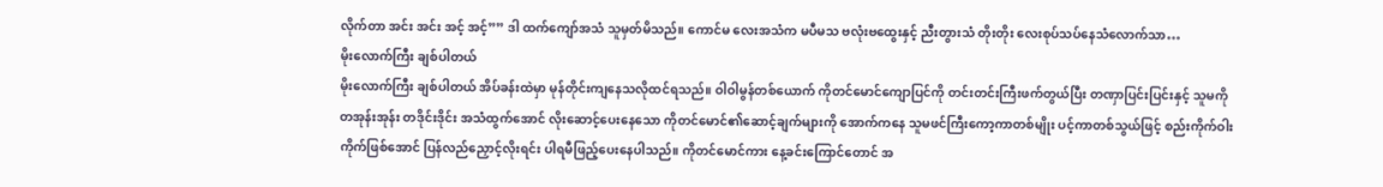လိုက်တာ အင်း အင်း အင့် အင့်”” ဒါ ထက်ကျော်အသံ သူမှတ်မိသည်။ ကောင်မ လေးအသံက မပီမသ ဗလုံးဗထွေးနှင့် ညီးတွားသံ တိုးတိုး လေးစုပ်သပ်နေသံလောက်သာ…
မိုးလောက်ကြီး ချစ်ပါတယ်
မိုးလောက်ကြီး ချစ်ပါတယ် အိပ်ခန်းထဲမှာ မုန်တိုင်းကျနေသလိုထင်ရသည်။ ဝါဝါမွန်တစ်ယောက် ကိုတင်မောင်ကျောပြင်ကို တင်းတင်းကြီးဖက်တွယ်ပြီး တဏှာပြင်းပြင်းနှင့် သူမကို တအုန်းအုန်း တဒိုင်းဒိုင်း အသံထွက်အောင် လိုးဆောင့်ပေးနေသော ကိုတင်မောင်၏ဆောင့်ချက်များကို အောက်ကနေ သူမဖင်ကြီးကော့ကာတစ်မျိုး ပင့်ကာတစ်သွယ်ဖြင့် စည်းကိုက်ဝါးကိုက်ဖြစ်အောင် ပြန်လည်ညှောင့်လိုးရင်း ပါရမီဖြည့်ပေးနေပါသည်။ ကိုတင်မောင်ကား နေ့ခင်းကြောင်တောင် အ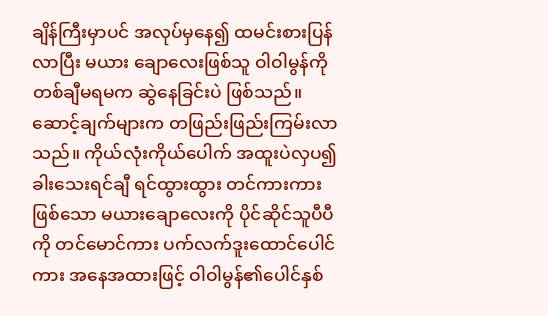ချိန်ကြီးမှာပင် အလုပ်မှနေ၍ ထမင်းစားပြန်လာပြီး မယား ချောလေးဖြစ်သူ ဝါဝါမွန်ကို တစ်ချီမရမက ဆွဲနေခြင်းပဲ ဖြစ်သည်။ ဆောင့်ချက်များက တဖြည်းဖြည်းကြမ်းလာသည်။ ကိုယ်လုံးကိုယ်ပေါက် အထူးပဲလှပ၍ ခါးသေးရင်ချီ ရင်ထွားထွား တင်ကားကားဖြစ်သော မယားချောလေးကို ပိုင်ဆိုင်သူပီပီ ကို တင်မောင်ကား ပက်လက်ဒူးထောင်ပေါင်ကား အနေအထားဖြင့် ဝါဝါမွန်၏ပေါင်နှစ်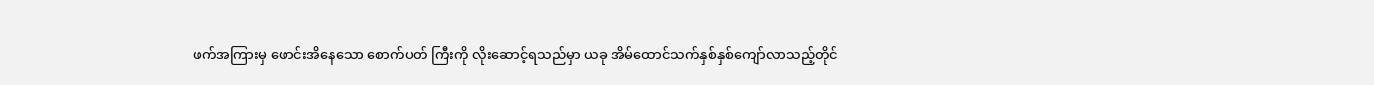ဖက်အကြားမှ ဖောင်းအိနေသော စောက်ပတ် ကြီးကို လိုးဆောင့်ရသည်မှာ ယခု အိမ်ထောင်သက်နှစ်နှစ်ကျော်လာသည့်တိုင်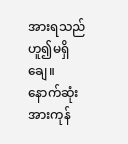အားရသည်ဟူ၍မရှိချေ။ နောက်ဆုံး အားကုန်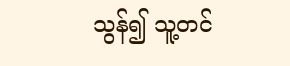သွန်၍ သူ့တင်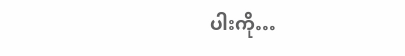ပါးကို…